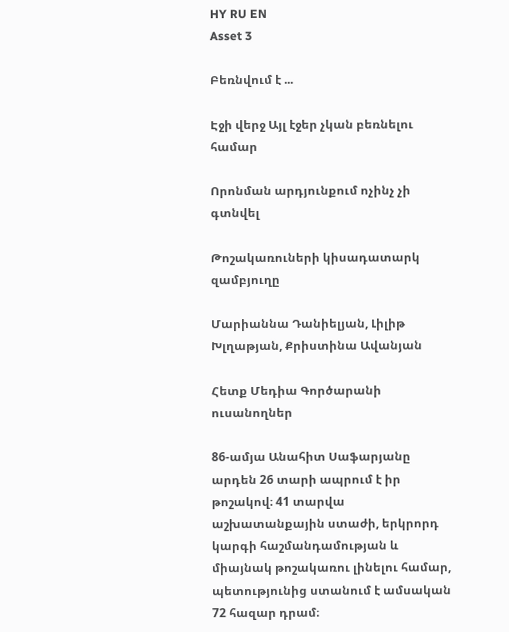HY RU EN
Asset 3

Բեռնվում է ...

Էջի վերջ Այլ էջեր չկան բեռնելու համար

Որոնման արդյունքում ոչինչ չի գտնվել

Թոշակառուների կիսադատարկ զամբյուղը

Մարիաննա Դանիելյան, Լիլիթ Խլղաթյան, Քրիստինա Ավանյան

Հետք Մեդիա Գործարանի ուսանողներ

86-ամյա Անահիտ Սաֆարյանը արդեն 26 տարի ապրում է իր թոշակով։ 41 տարվա աշխատանքային ստաժի, երկրորդ կարգի հաշմանդամության և միայնակ թոշակառու լինելու համար, պետությունից ստանում է ամսական 72 հազար դրամ։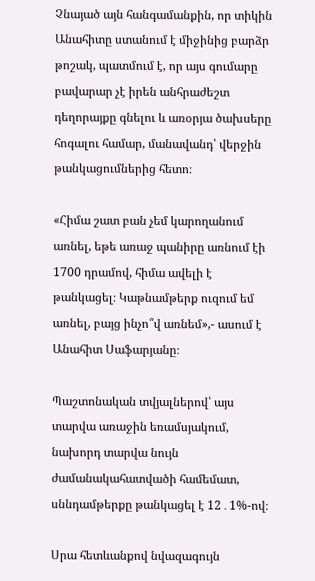Չնայած այն հանգամանքին, որ տիկին Անահիտը ստանում է միջինից բարձր թոշակ, պատմում է, որ այս գումարը բավարար չէ իրեն անհրաժեշտ դեղորայքը գնելու և առօրյա ծախսերը հոգալու համար, մանավանդ՝ վերջին թանկացումներից հետո։

«Հիմա շատ բան չեմ կարողանում առնել, եթե առաջ պանիրը առնում էի 1700 դրամով, հիմա ավելի է թանկացել։ Կաթնամթերք ուզում եմ առնել, բայց ինչո՞վ առնեմ»,- ասում է Անահիտ Սաֆարյանը։

Պաշտոնական տվյալներով՝ այս տարվա առաջին եռամսյակում, նախորդ տարվա նույն ժամանակահատվածի համեմատ, սննդամթերքը թանկացել է 12․1%-ով։

Սրա հետևանքով նվազագույն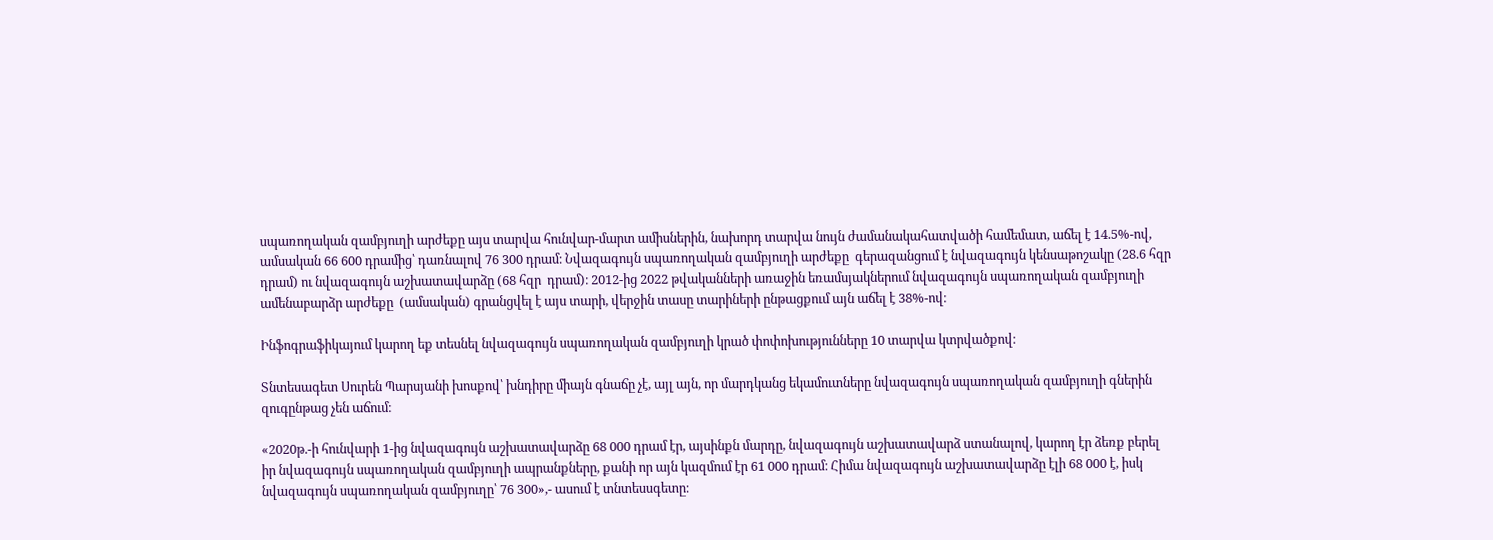սպառողական զամբյուղի արժեքը այս տարվա հունվար-մարտ ամիսներին, նախորդ տարվա նույն ժամանակահատվածի համեմատ, աճել է 14.5%-ով, ամսական 66 600 դրամից՝ դառնալով 76 300 դրամ։ Նվազագույն սպառողական զամբյուղի արժեքը  գերազանցում է նվազագույն կենսաթոշակը (28.6 հզր դրամ) ու նվազագույն աշխատավարձը (68 հզր  դրամ)։ 2012-ից 2022 թվականների առաջին եռամսյակներում նվազագույն սպառողական զամբյուղի ամենաբարձր արժեքը  (ամսական) գրանցվել է այս տարի, վերջին տասը տարիների ընթացքում այն աճել է 38%-ով։

Ինֆոգրաֆիկայում կարող եք տեսնել նվազագույն սպառողական զամբյուղի կրած փոփոխությունները 10 տարվա կտրվածքով։

Տնտեսագետ Սուրեն Պարսյանի խոսքով՝ խնդիրը միայն գնաճը չէ, այլ այն, որ մարդկանց եկամուտները նվազագույն սպառողական զամբյուղի գներին զուգընթաց չեն աճում։

«2020թ.-ի հունվարի 1-ից նվազագույն աշխատավարձը 68 000 դրամ էր, այսինքն մարդը, նվազագույն աշխատավարձ ստանալով, կարող էր ձեռք բերել իր նվազագույն սպառողական զամբյուղի ապրանքները, քանի որ այն կազմում էր 61 000 դրամ։ Հիմա նվազագույն աշխատավարձը էլի 68 000 է, իսկ նվազագույն սպառողական զամբյուղը՝ 76 300»,- ասում է տնտեսսգետը։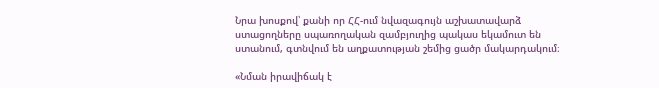Նրա խոսքով՝ քանի որ ՀՀ-ում նվազագույն աշխատավարձ ստացողները սպառողական զամբյուղից պակաս եկամուտ են ստանում, գտնվում են աղքատության շեմից ցածր մակարդակում։

«Նման իրավիճակ է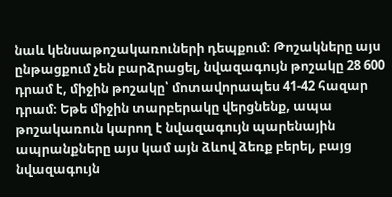նաև կենսաթոշակառուների դեպքում։ Թոշակները այս ընթացքում չեն բարձրացել, նվազագույն թոշակը 28 600 դրամ է, միջին թոշակը՝ մոտավորապես 41-42 հազար դրամ։ Եթե միջին տարբերակը վերցնենք, ապա թոշակառուն կարող է նվազագույն պարենային ապրանքները այս կամ այն ձևով ձեռք բերել, բայց նվազագույն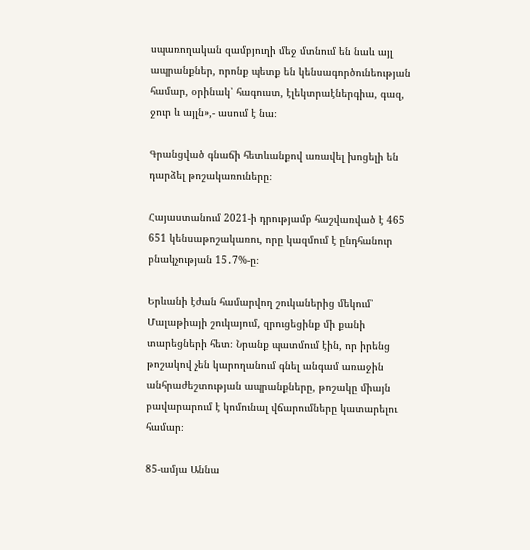սպառողական զամբյուղի մեջ մտնում են նաև այլ ապրանքներ, որոնք պետք են կենսագործունեության համար, օրինակ՝ հագուստ, էլեկտրաէներգիա, գազ, ջուր և այլն»,- ասում է նա։

Գրանցված գնաճի հետևանքով առավել խոցելի են դարձել թոշակառուները։

Հայաստանում 2021-ի դրությամբ հաշվառված է 465 651 կենսաթոշակառու, որը կազմում է ընդհանուր բնակչության 15․7%-ը։

Երևանի էժան համարվող շուկաներից մեկում՝ Մալաթիայի շուկայում, զրուցեցինք մի քանի տարեցների հետ։ Նրանք պատմում էին, որ իրենց թոշակով չեն կարողանում գնել անգամ առաջին անհրաժեշտության ապրանքները, թոշակը միայն բավարարում է կոմունալ վճարումները կատարելու համար։

85-ամյա Աննա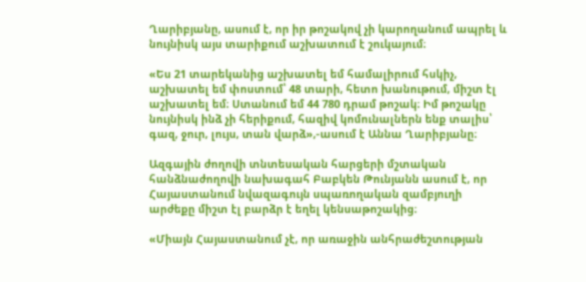Ղարիբյանը, ասում է, որ իր թոշակով չի կարողանում ապրել և նույնիսկ այս տարիքում աշխատում է շուկայում։

«Ես 21 տարեկանից աշխատել եմ համալիրում հսկիչ, աշխատել եմ փոստում՝ 48 տարի, հետո խանութում, միշտ էլ աշխատել եմ։ Ստանում եմ 44 780 դրամ թոշակ։ Իմ թոշակը նույնիսկ ինձ չի հերիքում, հազիվ կոմունալներն ենք տալիս՝ գազ, ջուր, լույս, տան վարձ»,-ասում է Աննա Ղարիբյանը։

Ազգային ժողովի տնտեսական հարցերի մշտական հանձնաժողովի նախագահ Բաբկեն Թունյանն ասում է, որ Հայաստանում նվազագույն սպառողական զամբյուղի արժեքը միշտ էլ բարձր է եղել կենսաթոշակից։

«Միայն Հայաստանում չէ, որ առաջին անհրաժեշտության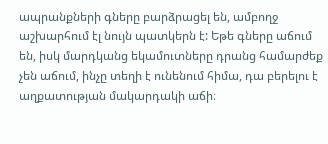ապրանքների գները բարձրացել են, ամբողջ աշխարհում էլ նույն պատկերն է: Եթե գները աճում են, իսկ մարդկանց եկամուտները դրանց համարժեք չեն աճում, ինչը տեղի է ունենում հիմա, դա բերելու է աղքատության մակարդակի աճի։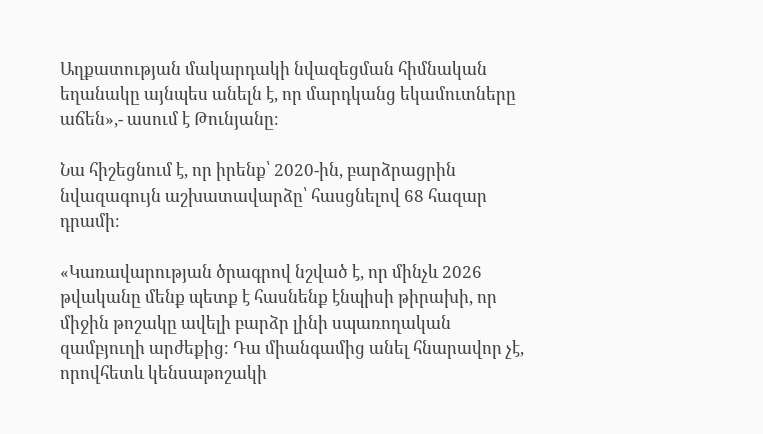Աղքատության մակարդակի նվազեցման հիմնական եղանակը այնպես անելն է, որ մարդկանց եկամուտները աճեն»,- ասում է Թունյանը։

Նա հիշեցնում է, որ իրենք՝ 2020-ին, բարձրացրին նվազագույն աշխատավարձը՝ հասցնելով 68 հազար դրամի։

«Կառավարության ծրագրով նշված է, որ մինչև 2026 թվականը մենք պետք է հասնենք էնպիսի թիրախի, որ միջին թոշակը ավելի բարձր լինի սպառողական զամբյուղի արժեքից։ Դա միանգամից անել հնարավոր չէ, որովհետև կենսաթոշակի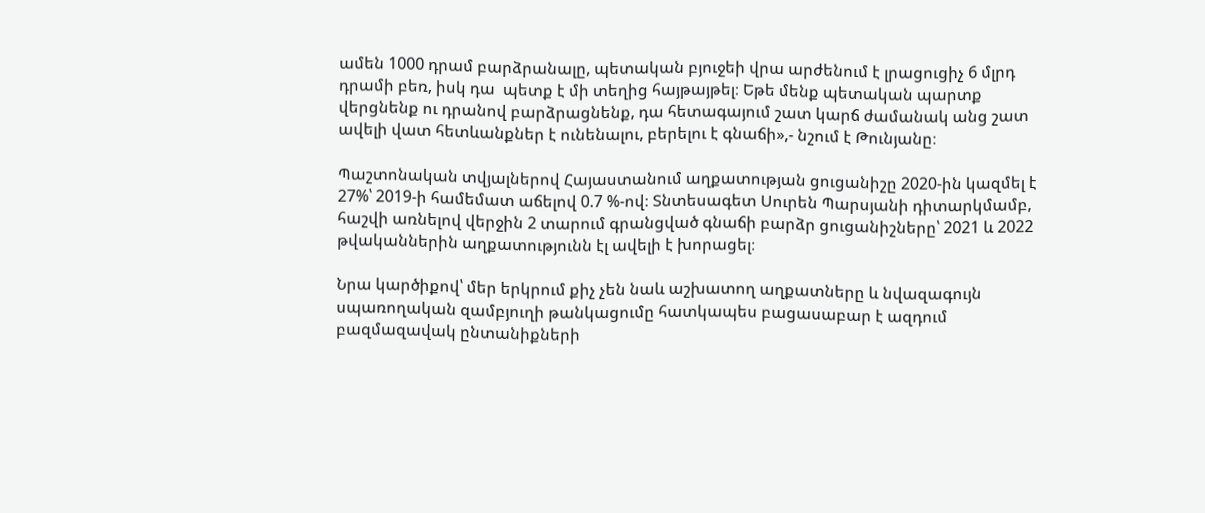ամեն 1000 դրամ բարձրանալը, պետական բյուջեի վրա արժենում է լրացուցիչ 6 մլրդ դրամի բեռ, իսկ դա  պետք է մի տեղից հայթայթել։ Եթե մենք պետական պարտք վերցնենք ու դրանով բարձրացնենք, դա հետագայում շատ կարճ ժամանակ անց շատ ավելի վատ հետևանքներ է ունենալու, բերելու է գնաճի»,- նշում է Թունյանը։

Պաշտոնական տվյալներով Հայաստանում աղքատության ցուցանիշը 2020-ին կազմել է  27%՝ 2019-ի համեմատ աճելով 0.7 %-ով։ Տնտեսագետ Սուրեն Պարսյանի դիտարկմամբ, հաշվի առնելով վերջին 2 տարում գրանցված գնաճի բարձր ցուցանիշները՝ 2021 և 2022 թվականներին աղքատությունն էլ ավելի է խորացել։

Նրա կարծիքով՝ մեր երկրում քիչ չեն նաև աշխատող աղքատները և նվազագույն սպառողական զամբյուղի թանկացումը հատկապես բացասաբար է ազդում բազմազավակ ընտանիքների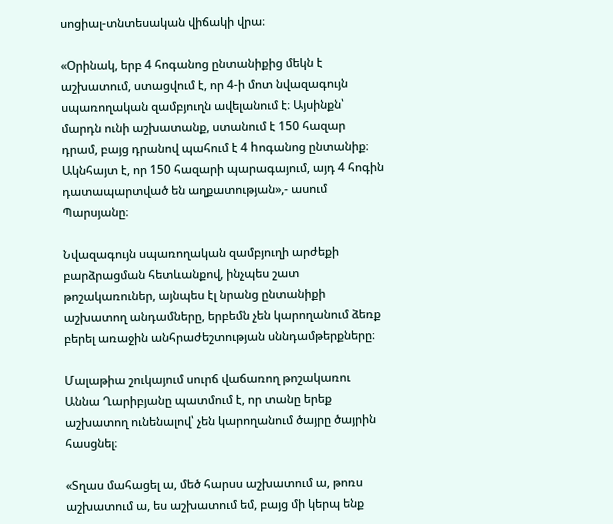սոցիալ-տնտեսական վիճակի վրա։

«Օրինակ, երբ 4 հոգանոց ընտանիքից մեկն է աշխատում, ստացվում է, որ 4-ի մոտ նվազագույն սպառողական զամբյուղն ավելանում է։ Այսինքն՝ մարդն ունի աշխատանք, ստանում է 150 հազար դրամ, բայց դրանով պահում է 4 hոգանոց ընտանիք։ Ակնհայտ է, որ 150 հազարի պարագայում, այդ 4 հոգին դատապարտված են աղքատության»,- ասում Պարսյանը։

Նվազագույն սպառողական զամբյուղի արժեքի բարձրացման հետևանքով, ինչպես շատ թոշակառուներ, այնպես էլ նրանց ընտանիքի աշխատող անդամները, երբեմն չեն կարողանում ձեռք բերել առաջին անհրաժեշտության սննդամթերքները։

Մալաթիա շուկայում սուրճ վաճառող թոշակառու Աննա Ղարիբյանը պատմում է, որ տանը երեք աշխատող ունենալով՝ չեն կարողանում ծայրը ծայրին հասցնել։

«Տղաս մահացել ա, մեծ հարսս աշխատում ա, թոռս աշխատում ա, ես աշխատում եմ, բայց մի կերպ ենք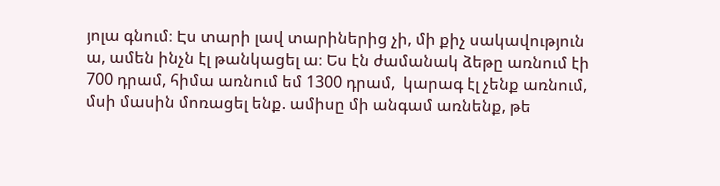յոլա գնում։ Էս տարի լավ տարիներից չի, մի քիչ սակավություն ա, ամեն ինչն էլ թանկացել ա։ Ես էն ժամանակ ձեթը առնում էի 700 դրամ, հիմա առնում եմ 1300 դրամ,  կարագ էլ չենք առնում, մսի մասին մոռացել ենք. ամիսը մի անգամ առնենք, թե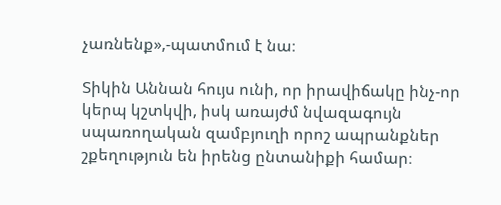չառնենք»,-պատմում է նա։

Տիկին Աննան հույս ունի, որ իրավիճակը ինչ-որ կերպ կշտկվի, իսկ առայժմ նվազագույն սպառողական զամբյուղի որոշ ապրանքներ շքեղություն են իրենց ընտանիքի համար։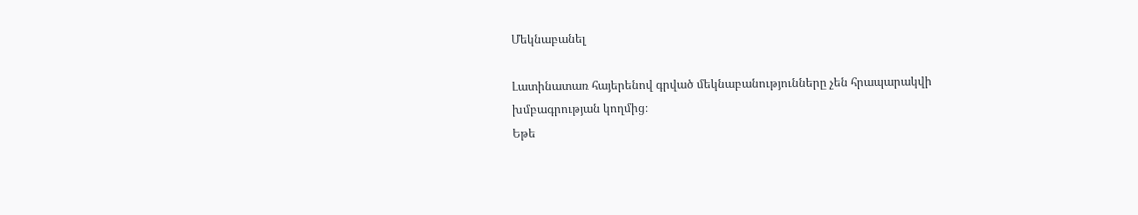Մեկնաբանել

Լատինատառ հայերենով գրված մեկնաբանությունները չեն հրապարակվի խմբագրության կողմից։
Եթե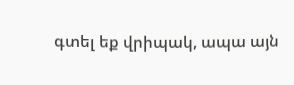գտել եք վրիպակ, ապա այն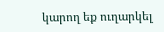կարող եք ուղարկել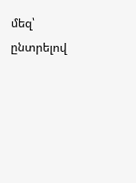մեզ՝ ընտրելով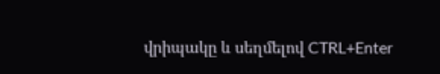վրիպակը և սեղմելով CTRL+Enter